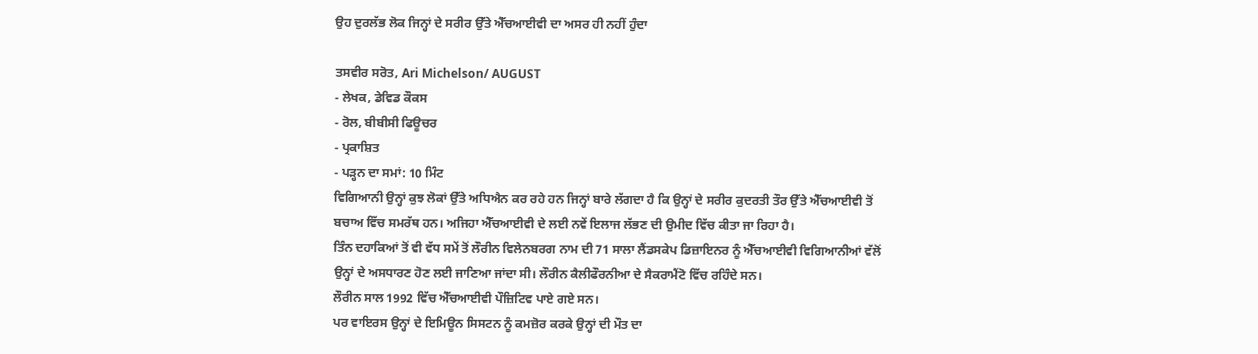ਉਹ ਦੁਰਲੱਭ ਲੋਕ ਜਿਨ੍ਹਾਂ ਦੇ ਸਰੀਰ ਉੱਤੇ ਐੱਚਆਈਵੀ ਦਾ ਅਸਰ ਹੀ ਨਹੀਂ ਹੁੰਦਾ

ਤਸਵੀਰ ਸਰੋਤ, Ari Michelson/ AUGUST
- ਲੇਖਕ, ਡੇਵਿਡ ਕੌਕਸ
- ਰੋਲ, ਬੀਬੀਸੀ ਫਿਊਚਰ
- ਪ੍ਰਕਾਸ਼ਿਤ
- ਪੜ੍ਹਨ ਦਾ ਸਮਾਂ: 10 ਮਿੰਟ
ਵਿਗਿਆਨੀ ਉਨ੍ਹਾਂ ਕੁਝ ਲੋਕਾਂ ਉੱਤੇ ਅਧਿਐਨ ਕਰ ਰਹੇ ਹਨ ਜਿਨ੍ਹਾਂ ਬਾਰੇ ਲੱਗਦਾ ਹੈ ਕਿ ਉਨ੍ਹਾਂ ਦੇ ਸਰੀਰ ਕੁਦਰਤੀ ਤੌਰ ਉੱਤੇ ਐੱਚਆਈਵੀ ਤੋਂ ਬਚਾਅ ਵਿੱਚ ਸਮਰੱਥ ਹਨ। ਅਜਿਹਾ ਐੱਚਆਈਵੀ ਦੇ ਲਈ ਨਵੇਂ ਇਲਾਜ ਲੱਭਣ ਦੀ ਉਮੀਦ ਵਿੱਚ ਕੀਤਾ ਜਾ ਰਿਹਾ ਹੈ।
ਤਿੰਨ ਦਹਾਕਿਆਂ ਤੋਂ ਵੀ ਵੱਧ ਸਮੇਂ ਤੋਂ ਲੌਰੀਨ ਵਿਲੇਨਬਰਗ ਨਾਮ ਦੀ 71 ਸਾਲਾ ਲੈਂਡਸਕੇਪ ਡਿਜ਼ਾਇਨਰ ਨੂੰ ਐੱਚਆਈਵੀ ਵਿਗਿਆਨੀਆਂ ਵੱਲੋਂ ਉਨ੍ਹਾਂ ਦੇ ਅਸਧਾਰਣ ਹੋਣ ਲਈ ਜਾਣਿਆ ਜਾਂਦਾ ਸੀ। ਲੌਰੀਨ ਕੈਲੀਫੌਰਨੀਆ ਦੇ ਸੈਕਰਾਮੈਂਟੋ ਵਿੱਚ ਰਹਿੰਦੇ ਸਨ।
ਲੌਰੀਨ ਸਾਲ 1992 ਵਿੱਚ ਐੱਚਆਈਵੀ ਪੌਜ਼ਿਟਿਵ ਪਾਏ ਗਏ ਸਨ।
ਪਰ ਵਾਇਰਸ ਉਨ੍ਹਾਂ ਦੇ ਇਮਿਊਨ ਸਿਸਟਨ ਨੂੰ ਕਮਜ਼ੋਰ ਕਰਕੇ ਉਨ੍ਹਾਂ ਦੀ ਮੌਤ ਦਾ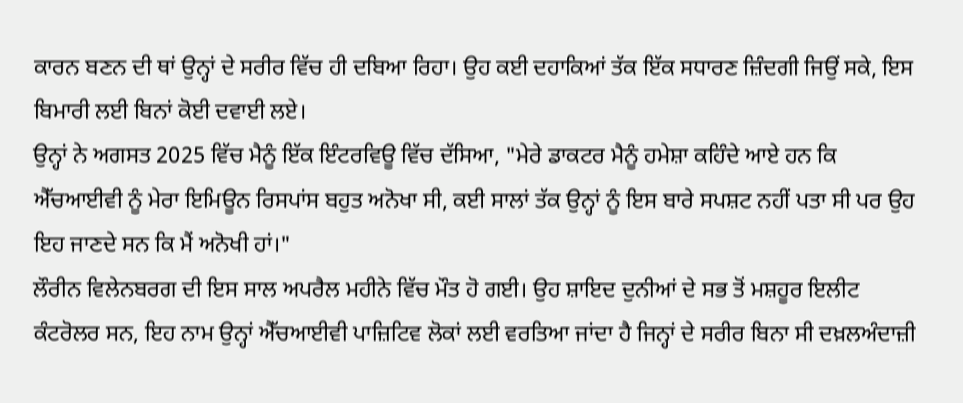ਕਾਰਨ ਬਣਨ ਦੀ ਥਾਂ ਉਨ੍ਹਾਂ ਦੇ ਸਰੀਰ ਵਿੱਚ ਹੀ ਦਬਿਆ ਰਿਹਾ। ਉਹ ਕਈ ਦਹਾਕਿਆਂ ਤੱਕ ਇੱਕ ਸਧਾਰਣ ਜ਼ਿੰਦਗੀ ਜਿਉਂ ਸਕੇ, ਇਸ ਬਿਮਾਰੀ ਲਈ ਬਿਨਾਂ ਕੋਈ ਦਵਾਈ ਲਏ।
ਉਨ੍ਹਾਂ ਨੇ ਅਗਸਤ 2025 ਵਿੱਚ ਮੈਨੂੰ ਇੱਕ ਇੰਟਰਵਿਊ ਵਿੱਚ ਦੱਸਿਆ, "ਮੇਰੇ ਡਾਕਟਰ ਮੈਨੂੰ ਹਮੇਸ਼ਾ ਕਹਿੰਦੇ ਆਏ ਹਨ ਕਿ ਐੱਚਆਈਵੀ ਨੂੰ ਮੇਰਾ ਇਮਿਊਨ ਰਿਸਪਾਂਸ ਬਹੁਤ ਅਨੋਖਾ ਸੀ, ਕਈ ਸਾਲਾਂ ਤੱਕ ਉਨ੍ਹਾਂ ਨੂੰ ਇਸ ਬਾਰੇ ਸਪਸ਼ਟ ਨਹੀਂ ਪਤਾ ਸੀ ਪਰ ਉਹ ਇਹ ਜਾਣਦੇ ਸਨ ਕਿ ਮੈਂ ਅਨੋਖੀ ਹਾਂ।"
ਲੌਰੀਨ ਵਿਲੇਨਬਰਗ ਦੀ ਇਸ ਸਾਲ ਅਪਰੈਲ ਮਹੀਨੇ ਵਿੱਚ ਮੌਤ ਹੋ ਗਈ। ਉਹ ਸ਼ਾਇਦ ਦੁਨੀਆਂ ਦੇ ਸਭ ਤੋਂ ਮਸ਼ਹੂਰ ਇਲੀਟ ਕੰਟਰੋਲਰ ਸਨ, ਇਹ ਨਾਮ ਉਨ੍ਹਾਂ ਐੱਚਆਈਵੀ ਪਾਜ਼ਿਟਿਵ ਲੋਕਾਂ ਲਈ ਵਰਤਿਆ ਜਾਂਦਾ ਹੈ ਜਿਨ੍ਹਾਂ ਦੇ ਸਰੀਰ ਬਿਨਾ ਸੀ ਦਖ਼ਲਅੰਦਾਜ਼ੀ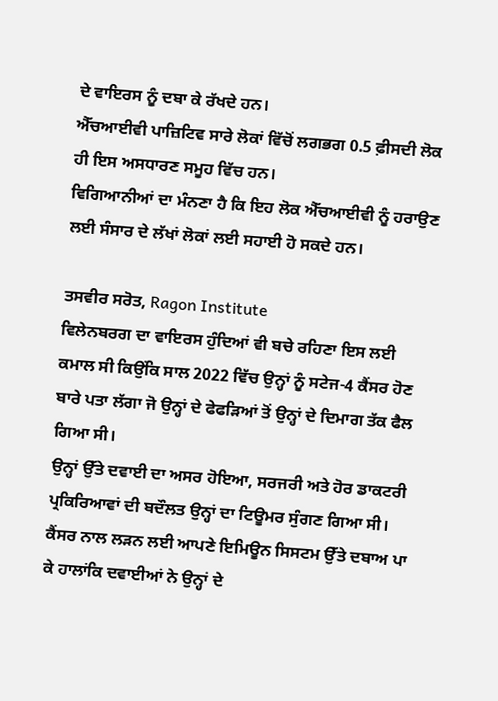ਦੇ ਵਾਇਰਸ ਨੂੰ ਦਬਾ ਕੇ ਰੱਖਦੇ ਹਨ।
ਐੱਚਆਈਵੀ ਪਾਜ਼ਿਟਿਵ ਸਾਰੇ ਲੋਕਾਂ ਵਿੱਚੋਂ ਲਗਭਗ 0.5 ਫ਼ੀਸਦੀ ਲੋਕ ਹੀ ਇਸ ਅਸਧਾਰਣ ਸਮੂਹ ਵਿੱਚ ਹਨ।
ਵਿਗਿਆਨੀਆਂ ਦਾ ਮੰਨਣਾ ਹੈ ਕਿ ਇਹ ਲੋਕ ਐੱਚਆਈਵੀ ਨੂੰ ਹਰਾਉਣ ਲਈ ਸੰਸਾਰ ਦੇ ਲੱਖਾਂ ਲੋਕਾਂ ਲਈ ਸਹਾਈ ਹੋ ਸਕਦੇ ਹਨ।

ਤਸਵੀਰ ਸਰੋਤ, Ragon Institute
ਵਿਲੇਨਬਰਗ ਦਾ ਵਾਇਰਸ ਹੁੰਦਿਆਂ ਵੀ ਬਚੇ ਰਹਿਣਾ ਇਸ ਲਈ ਕਮਾਲ ਸੀ ਕਿਉਂਕਿ ਸਾਲ 2022 ਵਿੱਚ ਉਨ੍ਹਾਂ ਨੂੰ ਸਟੇਜ-4 ਕੈਂਸਰ ਹੋਣ ਬਾਰੇ ਪਤਾ ਲੱਗਾ ਜੋ ਉਨ੍ਹਾਂ ਦੇ ਫੇਫੜਿਆਂ ਤੋਂ ਉਨ੍ਹਾਂ ਦੇ ਦਿਮਾਗ ਤੱਕ ਫੈਲ ਗਿਆ ਸੀ।
ਉਨ੍ਹਾਂ ਉੱਤੇ ਦਵਾਈ ਦਾ ਅਸਰ ਹੋਇਆ, ਸਰਜਰੀ ਅਤੇ ਹੋਰ ਡਾਕਟਰੀ ਪ੍ਰਕਿਰਿਆਵਾਂ ਦੀ ਬਦੌਲਤ ਉਨ੍ਹਾਂ ਦਾ ਟਿਊਮਰ ਸੁੰਗਣ ਗਿਆ ਸੀ। ਕੈਂਸਰ ਨਾਲ ਲੜਨ ਲਈ ਆਪਣੇ ਇਮਿਊਨ ਸਿਸਟਮ ਉੱਤੇ ਦਬਾਅ ਪਾ ਕੇ ਹਾਲਾਂਕਿ ਦਵਾਈਆਂ ਨੇ ਉਨ੍ਹਾਂ ਦੇ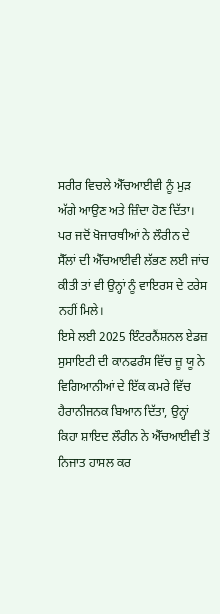ਸਰੀਰ ਵਿਚਲੇ ਐੱਚਆਈਵੀ ਨੂੰ ਮੁੜ ਅੱਗੇ ਆਉਣ ਅਤੇ ਜ਼ਿੰਦਾ ਹੋਣ ਦਿੱਤਾ।
ਪਰ ਜਦੋਂ ਖੋਜਾਰਥੀਆਂ ਨੇ ਲੌਰੀਨ ਦੇ ਸੈੱਲਾਂ ਦੀ ਐੱਚਆਈਵੀ ਲੱਭਣ ਲਈ ਜਾਂਚ ਕੀਤੀ ਤਾਂ ਵੀ ਉਨ੍ਹਾਂ ਨੂੰ ਵਾਇਰਸ ਦੇ ਟਰੇਸ ਨਹੀਂ ਮਿਲੇ।
ਇਸੇ ਲਈ 2025 ਇੰਟਰਨੈਂਸ਼ਨਲ ਏਡਜ਼ ਸੁਸਾਇਟੀ ਦੀ ਕਾਨਫਰੰਸ ਵਿੱਚ ਜ਼ੂ ਯੂ ਨੇ ਵਿਗਿਆਨੀਆਂ ਦੇ ਇੱਕ ਕਮਰੇ ਵਿੱਚ ਹੈਰਾਨੀਜਨਕ ਬਿਆਨ ਦਿੱਤਾ, ਉਨ੍ਹਾਂ ਕਿਹਾ ਸ਼ਾਇਦ ਲੌਰੀਨ ਨੇ ਐੱਚਆਈਵੀ ਤੋਂ ਨਿਜਾਤ ਹਾਸਲ ਕਰ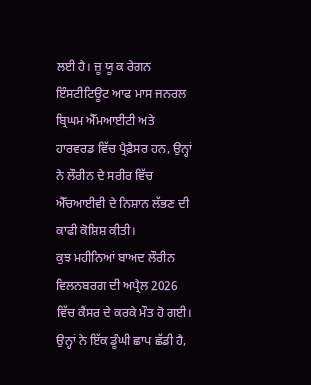ਲਈ ਹੈ। ਜ਼ੂ ਯੂ ਕ ਰੇਗਨ ਇੰਸਟੀਟਿਊਟ ਆਫ ਮਾਸ ਜਨਰਲ ਬ੍ਰਿਘਮ ਐੱਮਆਈਟੀ ਅਤੇ ਹਾਰਵਰਡ ਵਿੱਚ ਪ੍ਰੈਫ਼ੈਸਰ ਹਨ, ਉਨ੍ਹਾਂ ਨੇ ਲੌਰੀਨ ਦੇ ਸਰੀਰ ਵਿੱਚ ਐੱਚਆਈਵੀ ਦੇ ਨਿਸ਼ਾਨ ਲੱਭਣ ਦੀ ਕਾਫੀ ਕੋਸ਼ਿਸ਼ ਕੀਤੀ।
ਕੁਝ ਮਹੀਨਿਆਂ ਬਾਅਦ ਲੌਰੀਨ ਵਿਲਨਬਰਗ ਦੀ ਅਪ੍ਰੈਲ 2026 ਵਿੱਚ ਕੈਂਸਰ ਦੇ ਕਰਕੇ ਮੌਤ ਹੋ ਗਈ। ਉਨ੍ਹਾਂ ਨੇ ਇੱਕ ਡੂੰਘੀ ਛਾਪ ਛੱਡੀ ਹੈ,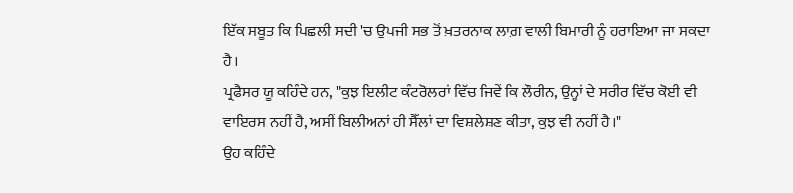ਇੱਕ ਸਬੂਤ ਕਿ ਪਿਛਲੀ ਸਦੀ 'ਚ ਉਪਜੀ ਸਭ ਤੋਂ ਖ਼ਤਰਨਾਕ ਲਾਗ਼ ਵਾਲੀ ਬਿਮਾਰੀ ਨੂੰ ਹਰਾਇਆ ਜਾ ਸਕਦਾ ਹੈ।
ਪ੍ਰਫੈਸਰ ਯੂ ਕਹਿੰਦੇ ਹਨ, "ਕੁਝ ਇਲੀਟ ਕੰਟਰੋਲਰਾਂ ਵਿੱਚ ਜਿਵੇਂ ਕਿ ਲੌਰੀਨ, ਉਨ੍ਹਾਂ ਦੇ ਸਰੀਰ ਵਿੱਚ ਕੋਈ ਵੀ ਵਾਇਰਸ ਨਹੀਂ ਹੈ, ਅਸੀਂ ਬਿਲੀਅਨਾਂ ਹੀ ਸੈੱਲਾਂ ਦਾ ਵਿਸ਼ਲੇਸ਼ਣ ਕੀਤਾ, ਕੁਝ ਵੀ ਨਹੀਂ ਹੈ।"
ਉਹ ਕਹਿੰਦੇ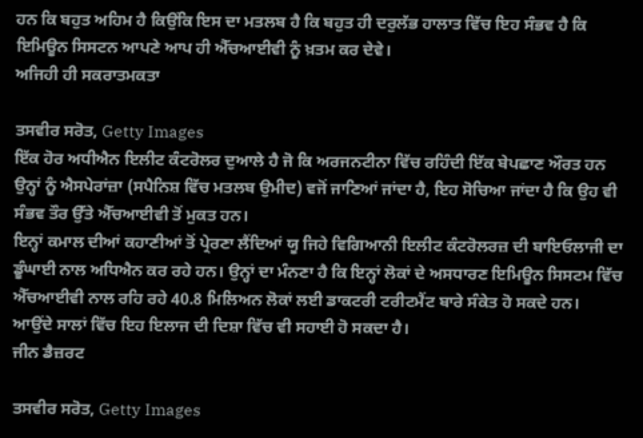ਹਨ ਕਿ ਬਹੁਤ ਅਹਿਮ ਹੈ ਕਿਉਂਕਿ ਇਸ ਦਾ ਮਤਲਬ ਹੈ ਕਿ ਬਹੁਤ ਹੀ ਦਰੁਲੱਭ ਹਾਲਾਤ ਵਿੱਚ ਇਹ ਸੰਭਵ ਹੈ ਕਿ ਇਮਿਊਨ ਸਿਸਟਨ ਆਪਣੇ ਆਪ ਹੀ ਐੱਚਆਈਵੀ ਨੂੰ ਖ਼ਤਮ ਕਰ ਦੇਵੇ।
ਅਜਿਹੀ ਹੀ ਸਕਰਾਤਮਕਤਾ

ਤਸਵੀਰ ਸਰੋਤ, Getty Images
ਇੱਕ ਹੋਰ ਅਧੀਐਨ ਇਲੀਟ ਕੰਟਰੋਲਰ ਦੁਆਲੇ ਹੈ ਜੋ ਕਿ ਅਰਜਨਟੀਨਾ ਵਿੱਚ ਰਹਿੰਦੀ ਇੱਕ ਬੇਪਛਾਣ ਔਰਤ ਹਨ ਉਨ੍ਹਾਂ ਨੂੰ ਐਸਪੇਰਾਂਜ਼ਾ (ਸਪੈਨਿਸ਼ ਵਿੱਚ ਮਤਲਬ ਉਮੀਦ) ਵਜੋਂ ਜਾਣਿਆਂ ਜਾਂਦਾ ਹੈ, ਇਹ ਸੋਚਿਆ ਜਾਂਦਾ ਹੈ ਕਿ ਉਹ ਵੀ ਸੰਭਵ ਤੌਰ ਉੱਤੇ ਐੱਚਆਈਵੀ ਤੋਂ ਮੁਕਤ ਹਨ।
ਇਨ੍ਹਾਂ ਕਮਾਲ ਦੀਆਂ ਕਹਾਣੀਆਂ ਤੋਂ ਪ੍ਰੇਰਣਾ ਲੈਂਦਿਆਂ ਯੂ ਜਿਹੇ ਵਿਗਿਆਨੀ ਇਲੀਟ ਕੰਟਰੋਲਰਜ਼ ਦੀ ਬਾਇਓਲਾਜੀ ਦਾ ਡੂੰਘਾਈ ਨਾਲ ਅਧਿਐਨ ਕਰ ਰਹੇ ਹਨ। ਉਨ੍ਹਾਂ ਦਾ ਮੰਨਣਾ ਹੈ ਕਿ ਇਨ੍ਹਾਂ ਲੋਕਾਂ ਦੇ ਅਸਧਾਰਣ ਇਮਿਊਨ ਸਿਸਟਮ ਵਿੱਚ ਐੱਚਆਈਵੀ ਨਾਲ ਰਹਿ ਰਹੇ 40.8 ਮਿਲਿਅਨ ਲੋਕਾਂ ਲਈ ਡਾਕਟਰੀ ਟਰੀਟਮੈਂਟ ਬਾਰੇ ਸੰਕੇਤ ਹੋ ਸਕਦੇ ਹਨ।
ਆਉਂਦੇ ਸਾਲਾਂ ਵਿੱਚ ਇਹ ਇਲਾਜ ਦੀ ਦਿਸ਼ਾ ਵਿੱਚ ਵੀ ਸਹਾਈ ਹੋ ਸਕਦਾ ਹੈ।
ਜੀਨ ਡੈਜ਼ਰਟ

ਤਸਵੀਰ ਸਰੋਤ, Getty Images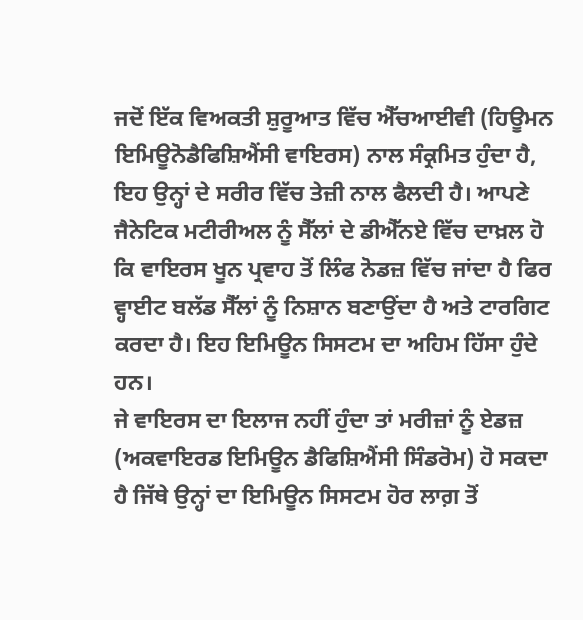ਜਦੋਂ ਇੱਕ ਵਿਅਕਤੀ ਸ਼ੁਰੂਆਤ ਵਿੱਚ ਐੱਚਆਈਵੀ (ਹਿਊਮਨ ਇਮਿਊਨੋਡੈਫਿਸ਼ਿਐਂਸੀ ਵਾਇਰਸ) ਨਾਲ ਸੰਕ੍ਰਮਿਤ ਹੁੰਦਾ ਹੈ, ਇਹ ਉਨ੍ਹਾਂ ਦੇ ਸਰੀਰ ਵਿੱਚ ਤੇਜ਼ੀ ਨਾਲ ਫੈਲਦੀ ਹੈ। ਆਪਣੇ ਜੈਨੇਟਿਕ ਮਟੀਰੀਅਲ ਨੂੰ ਸੈੱਲਾਂ ਦੇ ਡੀਐੱਨਏ ਵਿੱਚ ਦਾਖ਼ਲ ਹੋ ਕਿ ਵਾਇਰਸ ਖੂਨ ਪ੍ਰਵਾਹ ਤੋਂ ਲਿੰਫ ਨੋਡਜ਼ ਵਿੱਚ ਜਾਂਦਾ ਹੈ ਫਿਰ ਵ੍ਹਾਈਟ ਬਲੱਡ ਸੈੱਲਾਂ ਨੂੰ ਨਿਸ਼ਾਨ ਬਣਾਉਂਦਾ ਹੈ ਅਤੇ ਟਾਰਗਿਟ ਕਰਦਾ ਹੈ। ਇਹ ਇਮਿਊਨ ਸਿਸਟਮ ਦਾ ਅਹਿਮ ਹਿੱਸਾ ਹੁੰਦੇ ਹਨ।
ਜੇ ਵਾਇਰਸ ਦਾ ਇਲਾਜ ਨਹੀਂ ਹੁੰਦਾ ਤਾਂ ਮਰੀਜ਼ਾਂ ਨੂੰ ਏਡਜ਼ (ਅਕਵਾਇਰਡ ਇਮਿਊਨ ਡੈਫਿਸ਼ਿਐਂਸੀ ਸਿੰਡਰੋਮ) ਹੋ ਸਕਦਾ ਹੈ ਜਿੱਥੇ ਉਨ੍ਹਾਂ ਦਾ ਇਮਿਊਨ ਸਿਸਟਮ ਹੋਰ ਲਾਗ਼ ਤੋਂ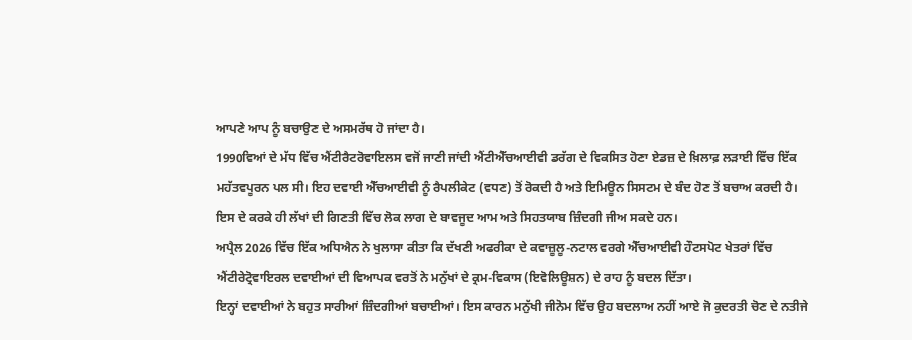ਆਪਣੇ ਆਪ ਨੂੰ ਬਚਾਉਣ ਦੇ ਅਸਮਰੱਥ ਹੋ ਜਾਂਦਾ ਹੈ।
1990ਵਿਆਂ ਦੇ ਮੱਧ ਵਿੱਚ ਐਂਟੀਰੈਟਰੋਵਾਇਲਸ ਵਜੋਂ ਜਾਣੀ ਜਾਂਦੀ ਐਂਟੀਐੱਚਆਈਵੀ ਡਰੱਗ ਦੇ ਵਿਕਸਿਤ ਹੋਣਾ ਏਡਜ਼ ਦੇ ਖ਼ਿਲਾਫ਼ ਲੜਾਈ ਵਿੱਚ ਇੱਕ ਮਹੱਤਵਪੂਰਨ ਪਲ ਸੀ। ਇਹ ਦਵਾਈ ਐੱਚਆਈਵੀ ਨੂੰ ਰੈਪਲੀਕੇਟ (ਵਧਣ) ਤੋਂ ਰੋਕਦੀ ਹੈ ਅਤੇ ਇਮਿਊਨ ਸਿਸਟਮ ਦੇ ਬੰਦ ਹੋਣ ਤੋਂ ਬਚਾਅ ਕਰਦੀ ਹੈ।
ਇਸ ਦੇ ਕਰਕੇ ਹੀ ਲੱਖਾਂ ਦੀ ਗਿਣਤੀ ਵਿੱਚ ਲੋਕ ਲਾਗ ਦੇ ਬਾਵਜੂਦ ਆਮ ਅਤੇ ਸਿਹਤਯਾਬ ਜ਼ਿੰਦਗੀ ਜੀਅ ਸਕਦੇ ਹਨ।
ਅਪ੍ਰੈਲ 2026 ਵਿੱਚ ਇੱਕ ਅਧਿਐਨ ਨੇ ਖੁਲਾਸਾ ਕੀਤਾ ਕਿ ਦੱਖਣੀ ਅਫਰੀਕਾ ਦੇ ਕਵਾਜ਼ੂਲੂ-ਨਟਾਲ ਵਰਗੇ ਐੱਚਆਈਵੀ ਹੌਟਸਪੋਟ ਖੇਤਰਾਂ ਵਿੱਚ ਐਂਟੀਰੇਟ੍ਰੋਵਾਇਰਲ ਦਵਾਈਆਂ ਦੀ ਵਿਆਪਕ ਵਰਤੋਂ ਨੇ ਮਨੁੱਖਾਂ ਦੇ ਕ੍ਰਮ-ਵਿਕਾਸ (ਇਵੋਲਿਊਸ਼ਨ) ਦੇ ਰਾਹ ਨੂੰ ਬਦਲ ਦਿੱਤਾ।
ਇਨ੍ਹਾਂ ਦਵਾਈਆਂ ਨੇ ਬਹੁਤ ਸਾਰੀਆਂ ਜ਼ਿੰਦਗੀਆਂ ਬਚਾਈਆਂ। ਇਸ ਕਾਰਨ ਮਨੁੱਖੀ ਜੀਨੋਮ ਵਿੱਚ ਉਹ ਬਦਲਾਅ ਨਹੀਂ ਆਏ ਜੋ ਕੁਦਰਤੀ ਚੋਣ ਦੇ ਨਤੀਜੇ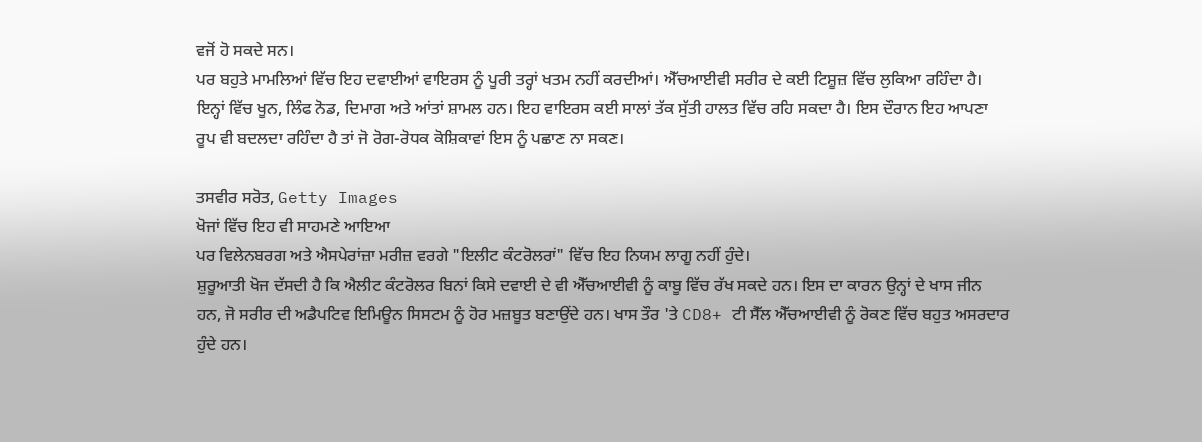ਵਜੋਂ ਹੋ ਸਕਦੇ ਸਨ।
ਪਰ ਬਹੁਤੇ ਮਾਮਲਿਆਂ ਵਿੱਚ ਇਹ ਦਵਾਈਆਂ ਵਾਇਰਸ ਨੂੰ ਪੂਰੀ ਤਰ੍ਹਾਂ ਖਤਮ ਨਹੀਂ ਕਰਦੀਆਂ। ਐੱਚਆਈਵੀ ਸਰੀਰ ਦੇ ਕਈ ਟਿਸ਼ੂਜ਼ ਵਿੱਚ ਲੁਕਿਆ ਰਹਿੰਦਾ ਹੈ। ਇਨ੍ਹਾਂ ਵਿੱਚ ਖੂਨ, ਲਿੰਫ ਨੋਡ, ਦਿਮਾਗ ਅਤੇ ਆਂਤਾਂ ਸ਼ਾਮਲ ਹਨ। ਇਹ ਵਾਇਰਸ ਕਈ ਸਾਲਾਂ ਤੱਕ ਸੁੱਤੀ ਹਾਲਤ ਵਿੱਚ ਰਹਿ ਸਕਦਾ ਹੈ। ਇਸ ਦੌਰਾਨ ਇਹ ਆਪਣਾ ਰੂਪ ਵੀ ਬਦਲਦਾ ਰਹਿੰਦਾ ਹੈ ਤਾਂ ਜੋ ਰੋਗ-ਰੋਧਕ ਕੋਸ਼ਿਕਾਵਾਂ ਇਸ ਨੂੰ ਪਛਾਣ ਨਾ ਸਕਣ।

ਤਸਵੀਰ ਸਰੋਤ, Getty Images
ਖੋਜਾਂ ਵਿੱਚ ਇਹ ਵੀ ਸਾਹਮਣੇ ਆਇਆ
ਪਰ ਵਿਲੇਨਬਰਗ ਅਤੇ ਐਸਪੇਰਾਂਜ਼ਾ ਮਰੀਜ਼ ਵਰਗੇ "ਇਲੀਟ ਕੰਟਰੋਲਰਾਂ" ਵਿੱਚ ਇਹ ਨਿਯਮ ਲਾਗੂ ਨਹੀਂ ਹੁੰਦੇ।
ਸ਼ੁਰੂਆਤੀ ਖੋਜ ਦੱਸਦੀ ਹੈ ਕਿ ਐਲੀਟ ਕੰਟਰੋਲਰ ਬਿਨਾਂ ਕਿਸੇ ਦਵਾਈ ਦੇ ਵੀ ਐੱਚਆਈਵੀ ਨੂੰ ਕਾਬੂ ਵਿੱਚ ਰੱਖ ਸਕਦੇ ਹਨ। ਇਸ ਦਾ ਕਾਰਨ ਉਨ੍ਹਾਂ ਦੇ ਖਾਸ ਜੀਨ ਹਨ, ਜੋ ਸਰੀਰ ਦੀ ਅਡੈਪਟਿਵ ਇਮਿਊਨ ਸਿਸਟਮ ਨੂੰ ਹੋਰ ਮਜ਼ਬੂਤ ਬਣਾਉਂਦੇ ਹਨ। ਖਾਸ ਤੌਰ 'ਤੇ CD8+ ਟੀ ਸੈੱਲ ਐੱਚਆਈਵੀ ਨੂੰ ਰੋਕਣ ਵਿੱਚ ਬਹੁਤ ਅਸਰਦਾਰ ਹੁੰਦੇ ਹਨ।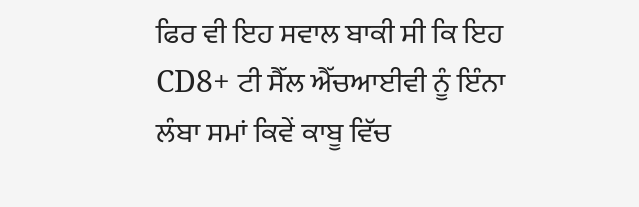ਫਿਰ ਵੀ ਇਹ ਸਵਾਲ ਬਾਕੀ ਸੀ ਕਿ ਇਹ CD8+ ਟੀ ਸੈੱਲ ਐੱਚਆਈਵੀ ਨੂੰ ਇੰਨਾ ਲੰਬਾ ਸਮਾਂ ਕਿਵੇਂ ਕਾਬੂ ਵਿੱਚ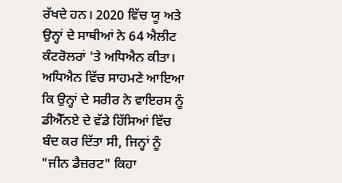ਰੱਖਦੇ ਹਨ। 2020 ਵਿੱਚ ਯੂ ਅਤੇ ਉਨ੍ਹਾਂ ਦੇ ਸਾਥੀਆਂ ਨੇ 64 ਐਲੀਟ ਕੰਟਰੋਲਰਾਂ 'ਤੇ ਅਧਿਐਨ ਕੀਤਾ।
ਅਧਿਐਨ ਵਿੱਚ ਸਾਹਮਣੇ ਆਇਆ ਕਿ ਉਨ੍ਹਾਂ ਦੇ ਸਰੀਰ ਨੇ ਵਾਇਰਸ ਨੂੰ ਡੀਐੱਨਏ ਦੇ ਵੱਡੇ ਹਿੱਸਿਆਂ ਵਿੱਚ ਬੰਦ ਕਰ ਦਿੱਤਾ ਸੀ, ਜਿਨ੍ਹਾਂ ਨੂੰ "ਜੀਨ ਡੈਜ਼ਰਟ" ਕਿਹਾ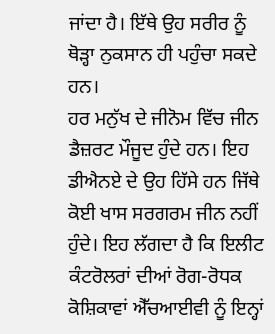ਜਾਂਦਾ ਹੈ। ਇੱਥੇ ਉਹ ਸਰੀਰ ਨੂੰ ਥੋੜ੍ਹਾ ਨੁਕਸਾਨ ਹੀ ਪਹੁੰਚਾ ਸਕਦੇ ਹਨ।
ਹਰ ਮਨੁੱਖ ਦੇ ਜੀਨੋਮ ਵਿੱਚ ਜੀਨ ਡੈਜ਼ਰਟ ਮੌਜੂਦ ਹੁੰਦੇ ਹਨ। ਇਹ ਡੀਐਨਏ ਦੇ ਉਹ ਹਿੱਸੇ ਹਨ ਜਿੱਥੇ ਕੋਈ ਖਾਸ ਸਰਗਰਮ ਜੀਨ ਨਹੀਂ ਹੁੰਦੇ। ਇਹ ਲੱਗਦਾ ਹੈ ਕਿ ਇਲੀਟ ਕੰਟਰੋਲਰਾਂ ਦੀਆਂ ਰੋਗ-ਰੋਧਕ ਕੋਸ਼ਿਕਾਵਾਂ ਐੱਚਆਈਵੀ ਨੂੰ ਇਨ੍ਹਾਂ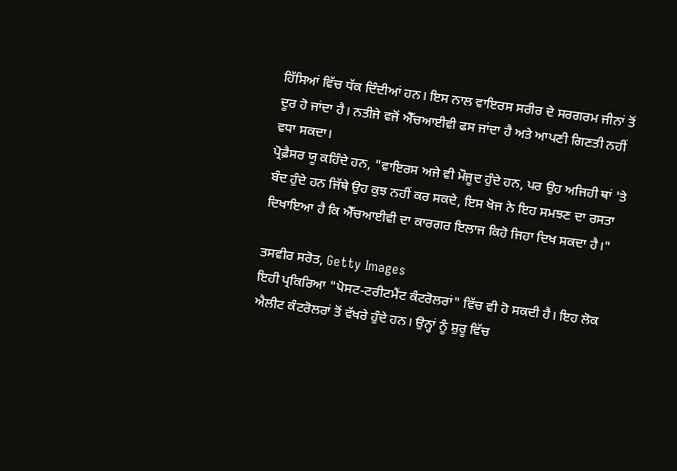ਹਿੱਸਿਆਂ ਵਿੱਚ ਧੱਕ ਦਿੰਦੀਆਂ ਹਨ। ਇਸ ਨਾਲ ਵਾਇਰਸ ਸਰੀਰ ਦੇ ਸਰਗਰਮ ਜੀਨਾਂ ਤੋਂ ਦੂਰ ਹੋ ਜਾਂਦਾ ਹੈ। ਨਤੀਜੇ ਵਜੋਂ ਐੱਚਆਈਵੀ ਫਸ ਜਾਂਦਾ ਹੈ ਅਤੇ ਆਪਣੀ ਗਿਣਤੀ ਨਹੀਂ ਵਧਾ ਸਕਦਾ।
ਪ੍ਰੋਫ਼ੈਸਰ ਯੂ ਕਹਿੰਦੇ ਹਨ, "ਵਾਇਰਸ ਅਜੇ ਵੀ ਮੌਜੂਦ ਹੁੰਦੇ ਹਨ, ਪਰ ਉਹ ਅਜਿਹੀ ਥਾਂ 'ਤੇ ਬੰਦ ਹੁੰਦੇ ਹਨ ਜਿੱਥੇ ਉਹ ਕੁਝ ਨਹੀਂ ਕਰ ਸਕਦੇ, ਇਸ ਖੋਜ ਨੇ ਇਹ ਸਮਝਣ ਦਾ ਰਸਤਾ ਦਿਖਾਇਆ ਹੈ ਕਿ ਐੱਚਆਈਵੀ ਦਾ ਕਾਰਗਰ ਇਲਾਜ ਕਿਹੋ ਜਿਹਾ ਦਿਖ ਸਕਦਾ ਹੈ।"

ਤਸਵੀਰ ਸਰੋਤ, Getty Images
ਇਹੀ ਪ੍ਰਕਿਰਿਆ "ਪੋਸਟ-ਟਰੀਟਮੈਂਟ ਕੰਟਰੋਲਰਾਂ" ਵਿੱਚ ਵੀ ਹੋ ਸਕਦੀ ਹੈ। ਇਹ ਲੋਕ ਐਲੀਟ ਕੰਟਰੋਲਰਾਂ ਤੋਂ ਵੱਖਰੇ ਹੁੰਦੇ ਹਨ। ਉਨ੍ਹਾਂ ਨੂੰ ਸ਼ੁਰੂ ਵਿੱਚ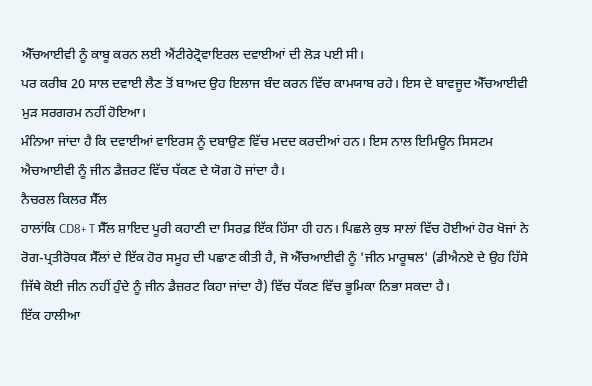ਐੱਚਆਈਵੀ ਨੂੰ ਕਾਬੂ ਕਰਨ ਲਈ ਐਂਟੀਰੇਟ੍ਰੋਵਾਇਰਲ ਦਵਾਈਆਂ ਦੀ ਲੋੜ ਪਈ ਸੀ।
ਪਰ ਕਰੀਬ 20 ਸਾਲ ਦਵਾਈ ਲੈਣ ਤੋਂ ਬਾਅਦ ਉਹ ਇਲਾਜ ਬੰਦ ਕਰਨ ਵਿੱਚ ਕਾਮਯਾਬ ਰਹੇ। ਇਸ ਦੇ ਬਾਵਜੂਦ ਐੱਚਆਈਵੀ ਮੁੜ ਸਰਗਰਮ ਨਹੀਂ ਹੋਇਆ।
ਮੰਨਿਆ ਜਾਂਦਾ ਹੈ ਕਿ ਦਵਾਈਆਂ ਵਾਇਰਸ ਨੂੰ ਦਬਾਉਣ ਵਿੱਚ ਮਦਦ ਕਰਦੀਆਂ ਹਨ। ਇਸ ਨਾਲ ਇਮਿਊਨ ਸਿਸਟਮ ਐਚਆਈਵੀ ਨੂੰ ਜੀਨ ਡੈਜ਼ਰਟ ਵਿੱਚ ਧੱਕਣ ਦੇ ਯੋਗ ਹੋ ਜਾਂਦਾ ਹੈ।
ਨੈਚਰਲ ਕਿਲਰ ਸੈੱਲ
ਹਾਲਾਂਕਿ CD8+ T ਸੈੱਲ ਸ਼ਾਇਦ ਪੂਰੀ ਕਹਾਣੀ ਦਾ ਸਿਰਫ਼ ਇੱਕ ਹਿੱਸਾ ਹੀ ਹਨ। ਪਿਛਲੇ ਕੁਝ ਸਾਲਾਂ ਵਿੱਚ ਹੋਈਆਂ ਹੋਰ ਖੋਜਾਂ ਨੇ ਰੋਗ-ਪ੍ਰਤੀਰੋਧਕ ਸੈੱਲਾਂ ਦੇ ਇੱਕ ਹੋਰ ਸਮੂਹ ਦੀ ਪਛਾਣ ਕੀਤੀ ਹੈ, ਜੋ ਐੱਚਆਈਵੀ ਨੂੰ 'ਜੀਨ ਮਾਰੂਥਲ' (ਡੀਐਨਏ ਦੇ ਉਹ ਹਿੱਸੇ ਜਿੱਥੇ ਕੋਈ ਜੀਨ ਨਹੀਂ ਹੁੰਦੇ ਨੂੰ ਜੀਨ ਡੈਜ਼ਰਟ ਕਿਹਾ ਜਾਂਦਾ ਹੈ) ਵਿੱਚ ਧੱਕਣ ਵਿੱਚ ਭੂਮਿਕਾ ਨਿਭਾ ਸਕਦਾ ਹੈ।
ਇੱਕ ਹਾਲੀਆ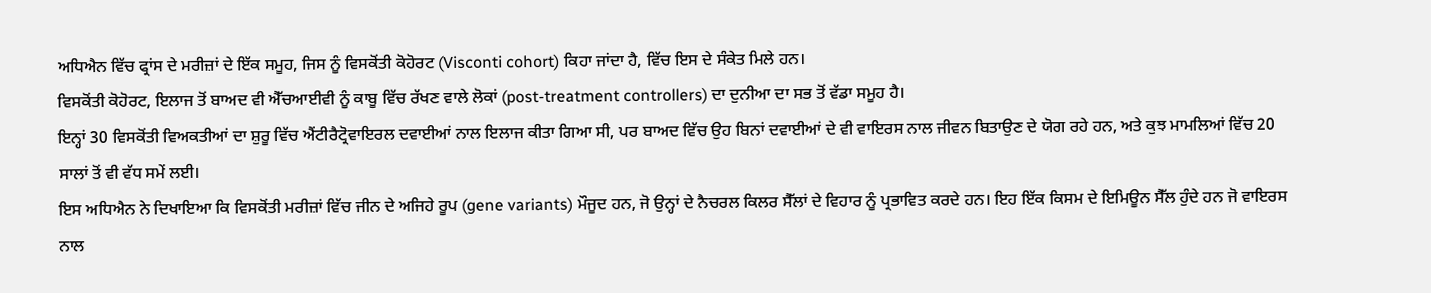ਅਧਿਐਨ ਵਿੱਚ ਫ੍ਰਾਂਸ ਦੇ ਮਰੀਜ਼ਾਂ ਦੇ ਇੱਕ ਸਮੂਹ, ਜਿਸ ਨੂੰ ਵਿਸਕੋਂਤੀ ਕੋਹੋਰਟ (Visconti cohort) ਕਿਹਾ ਜਾਂਦਾ ਹੈ, ਵਿੱਚ ਇਸ ਦੇ ਸੰਕੇਤ ਮਿਲੇ ਹਨ।
ਵਿਸਕੋਂਤੀ ਕੋਹੋਰਟ, ਇਲਾਜ ਤੋਂ ਬਾਅਦ ਵੀ ਐੱਚਆਈਵੀ ਨੂੰ ਕਾਬੂ ਵਿੱਚ ਰੱਖਣ ਵਾਲੇ ਲੋਕਾਂ (post-treatment controllers) ਦਾ ਦੁਨੀਆ ਦਾ ਸਭ ਤੋਂ ਵੱਡਾ ਸਮੂਹ ਹੈ।
ਇਨ੍ਹਾਂ 30 ਵਿਸਕੋਂਤੀ ਵਿਅਕਤੀਆਂ ਦਾ ਸ਼ੁਰੂ ਵਿੱਚ ਐਂਟੀਰੈਟ੍ਰੋਵਾਇਰਲ ਦਵਾਈਆਂ ਨਾਲ ਇਲਾਜ ਕੀਤਾ ਗਿਆ ਸੀ, ਪਰ ਬਾਅਦ ਵਿੱਚ ਉਹ ਬਿਨਾਂ ਦਵਾਈਆਂ ਦੇ ਵੀ ਵਾਇਰਸ ਨਾਲ ਜੀਵਨ ਬਿਤਾਉਣ ਦੇ ਯੋਗ ਰਹੇ ਹਨ, ਅਤੇ ਕੁਝ ਮਾਮਲਿਆਂ ਵਿੱਚ 20 ਸਾਲਾਂ ਤੋਂ ਵੀ ਵੱਧ ਸਮੇਂ ਲਈ।
ਇਸ ਅਧਿਐਨ ਨੇ ਦਿਖਾਇਆ ਕਿ ਵਿਸਕੋਂਤੀ ਮਰੀਜ਼ਾਂ ਵਿੱਚ ਜੀਨ ਦੇ ਅਜਿਹੇ ਰੂਪ (gene variants) ਮੌਜੂਦ ਹਨ, ਜੋ ਉਨ੍ਹਾਂ ਦੇ ਨੈਚਰਲ ਕਿਲਰ ਸੈੱਲਾਂ ਦੇ ਵਿਹਾਰ ਨੂੰ ਪ੍ਰਭਾਵਿਤ ਕਰਦੇ ਹਨ। ਇਹ ਇੱਕ ਕਿਸਮ ਦੇ ਇਮਿਊਨ ਸੈੱਲ ਹੁੰਦੇ ਹਨ ਜੋ ਵਾਇਰਸ ਨਾਲ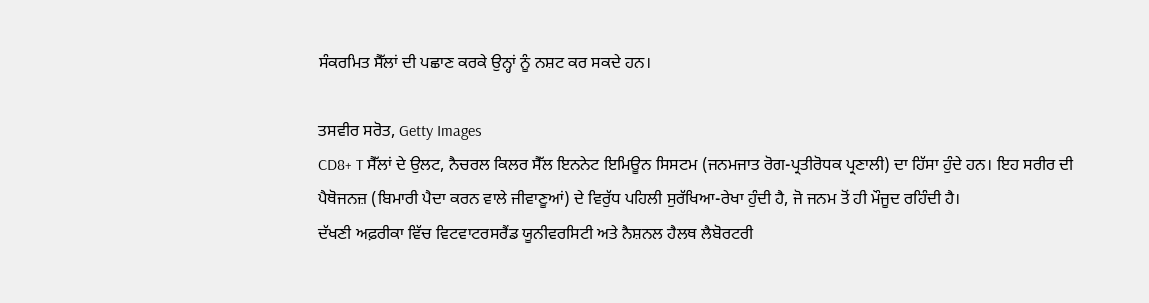ਸੰਕਰਮਿਤ ਸੈੱਲਾਂ ਦੀ ਪਛਾਣ ਕਰਕੇ ਉਨ੍ਹਾਂ ਨੂੰ ਨਸ਼ਟ ਕਰ ਸਕਦੇ ਹਨ।

ਤਸਵੀਰ ਸਰੋਤ, Getty Images
CD8+ T ਸੈੱਲਾਂ ਦੇ ਉਲਟ, ਨੈਚਰਲ ਕਿਲਰ ਸੈੱਲ ਇਨਨੇਟ ਇਮਿਊਨ ਸਿਸਟਮ (ਜਨਮਜਾਤ ਰੋਗ-ਪ੍ਰਤੀਰੋਧਕ ਪ੍ਰਣਾਲੀ) ਦਾ ਹਿੱਸਾ ਹੁੰਦੇ ਹਨ। ਇਹ ਸਰੀਰ ਦੀ ਪੈਥੋਜਨਜ਼ (ਬਿਮਾਰੀ ਪੈਦਾ ਕਰਨ ਵਾਲੇ ਜੀਵਾਣੂਆਂ) ਦੇ ਵਿਰੁੱਧ ਪਹਿਲੀ ਸੁਰੱਖਿਆ-ਰੇਖਾ ਹੁੰਦੀ ਹੈ, ਜੋ ਜਨਮ ਤੋਂ ਹੀ ਮੌਜੂਦ ਰਹਿੰਦੀ ਹੈ।
ਦੱਖਣੀ ਅਫ਼ਰੀਕਾ ਵਿੱਚ ਵਿਟਵਾਟਰਸਰੈਂਡ ਯੂਨੀਵਰਸਿਟੀ ਅਤੇ ਨੈਸ਼ਨਲ ਹੈਲਥ ਲੈਬੋਰਟਰੀ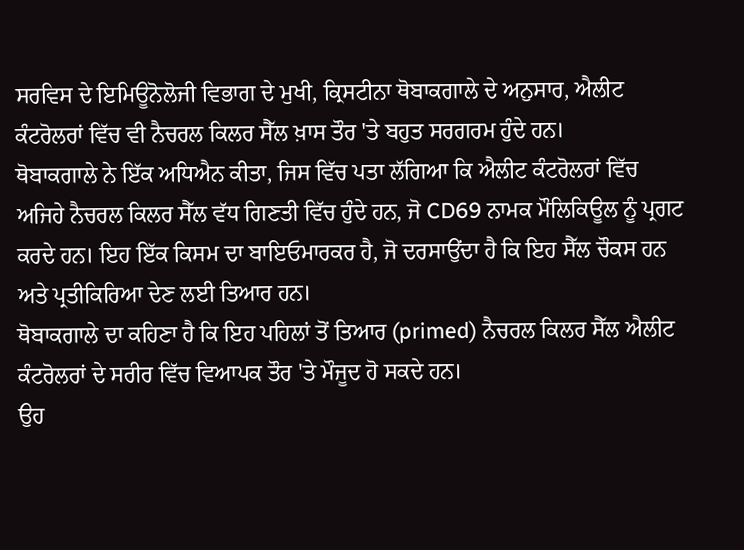ਸਰਵਿਸ ਦੇ ਇਮਿਊਨੋਲੋਜੀ ਵਿਭਾਗ ਦੇ ਮੁਖੀ, ਕ੍ਰਿਸਟੀਨਾ ਥੋਬਾਕਗਾਲੇ ਦੇ ਅਨੁਸਾਰ, ਐਲੀਟ ਕੰਟਰੋਲਰਾਂ ਵਿੱਚ ਵੀ ਨੈਚਰਲ ਕਿਲਰ ਸੈੱਲ ਖ਼ਾਸ ਤੌਰ 'ਤੇ ਬਹੁਤ ਸਰਗਰਮ ਹੁੰਦੇ ਹਨ।
ਥੋਬਾਕਗਾਲੇ ਨੇ ਇੱਕ ਅਧਿਐਨ ਕੀਤਾ, ਜਿਸ ਵਿੱਚ ਪਤਾ ਲੱਗਿਆ ਕਿ ਐਲੀਟ ਕੰਟਰੋਲਰਾਂ ਵਿੱਚ ਅਜਿਹੇ ਨੈਚਰਲ ਕਿਲਰ ਸੈੱਲ ਵੱਧ ਗਿਣਤੀ ਵਿੱਚ ਹੁੰਦੇ ਹਨ, ਜੋ CD69 ਨਾਮਕ ਮੌਲਿਕਿਊਲ ਨੂੰ ਪ੍ਰਗਟ ਕਰਦੇ ਹਨ। ਇਹ ਇੱਕ ਕਿਸਮ ਦਾ ਬਾਇਓਮਾਰਕਰ ਹੈ, ਜੋ ਦਰਸਾਉਂਦਾ ਹੈ ਕਿ ਇਹ ਸੈੱਲ ਚੌਕਸ ਹਨ ਅਤੇ ਪ੍ਰਤੀਕਿਰਿਆ ਦੇਣ ਲਈ ਤਿਆਰ ਹਨ।
ਥੋਬਾਕਗਾਲੇ ਦਾ ਕਹਿਣਾ ਹੈ ਕਿ ਇਹ ਪਹਿਲਾਂ ਤੋਂ ਤਿਆਰ (primed) ਨੈਚਰਲ ਕਿਲਰ ਸੈੱਲ ਐਲੀਟ ਕੰਟਰੋਲਰਾਂ ਦੇ ਸਰੀਰ ਵਿੱਚ ਵਿਆਪਕ ਤੌਰ 'ਤੇ ਮੌਜੂਦ ਹੋ ਸਕਦੇ ਹਨ।
ਉਹ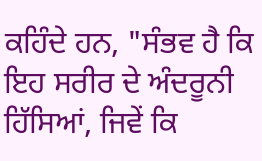ਕਹਿੰਦੇ ਹਨ, "ਸੰਭਵ ਹੈ ਕਿ ਇਹ ਸਰੀਰ ਦੇ ਅੰਦਰੂਨੀ ਹਿੱਸਿਆਂ, ਜਿਵੇਂ ਕਿ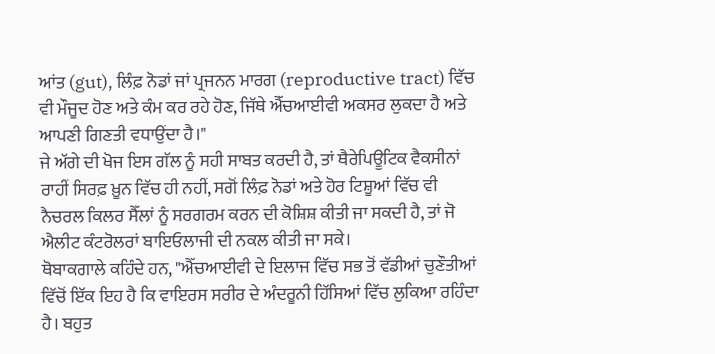ਆਂਤ (gut), ਲਿੰਫ਼ ਨੋਡਾਂ ਜਾਂ ਪ੍ਰਜਨਨ ਮਾਰਗ (reproductive tract) ਵਿੱਚ ਵੀ ਮੌਜੂਦ ਹੋਣ ਅਤੇ ਕੰਮ ਕਰ ਰਹੇ ਹੋਣ, ਜਿੱਥੇ ਐੱਚਆਈਵੀ ਅਕਸਰ ਲੁਕਦਾ ਹੈ ਅਤੇ ਆਪਣੀ ਗਿਣਤੀ ਵਧਾਉਂਦਾ ਹੈ।"
ਜੇ ਅੱਗੇ ਦੀ ਖੋਜ ਇਸ ਗੱਲ ਨੂੰ ਸਹੀ ਸਾਬਤ ਕਰਦੀ ਹੈ, ਤਾਂ ਥੈਰੇਪਿਊਟਿਕ ਵੈਕਸੀਨਾਂ ਰਾਹੀਂ ਸਿਰਫ਼ ਖ਼ੂਨ ਵਿੱਚ ਹੀ ਨਹੀਂ, ਸਗੋਂ ਲਿੰਫ਼ ਨੋਡਾਂ ਅਤੇ ਹੋਰ ਟਿਸ਼ੂਆਂ ਵਿੱਚ ਵੀ ਨੈਚਰਲ ਕਿਲਰ ਸੈੱਲਾਂ ਨੂੰ ਸਰਗਰਮ ਕਰਨ ਦੀ ਕੋਸ਼ਿਸ਼ ਕੀਤੀ ਜਾ ਸਕਦੀ ਹੈ, ਤਾਂ ਜੋ ਐਲੀਟ ਕੰਟਰੋਲਰਾਂ ਬਾਇਓਲਾਜੀ ਦੀ ਨਕਲ ਕੀਤੀ ਜਾ ਸਕੇ।
ਥੋਬਾਕਗਾਲੇ ਕਹਿੰਦੇ ਹਨ, "ਐੱਚਆਈਵੀ ਦੇ ਇਲਾਜ ਵਿੱਚ ਸਭ ਤੋਂ ਵੱਡੀਆਂ ਚੁਣੌਤੀਆਂ ਵਿੱਚੋਂ ਇੱਕ ਇਹ ਹੈ ਕਿ ਵਾਇਰਸ ਸਰੀਰ ਦੇ ਅੰਦਰੂਨੀ ਹਿੱਸਿਆਂ ਵਿੱਚ ਲੁਕਿਆ ਰਹਿੰਦਾ ਹੈ। ਬਹੁਤ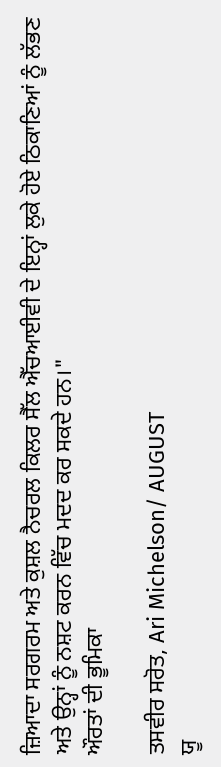ਜ਼ਿਆਦਾ ਸਰਗਰਮ ਅਤੇ ਕੁਸ਼ਲ ਨੈਚਰਲ ਕਿਲਰ ਸੈੱਲ ਐੱਚਆਈਵੀ ਦੇ ਇਨ੍ਹਾਂ ਲੁਕੇ ਹੋਏ ਠਿਕਾਣਿਆਂ ਨੂੰ ਲੱਭਣ ਅਤੇ ਉਨ੍ਹਾਂ ਨੂੰ ਨਸ਼ਟ ਕਰਨ ਵਿੱਚ ਮਦਦ ਕਰ ਸਕਦੇ ਹਨ।"
ਔਰਤਾਂ ਦੀ ਭੂਮਿਕਾ

ਤਸਵੀਰ ਸਰੋਤ, Ari Michelson/ AUGUST
ਯੂ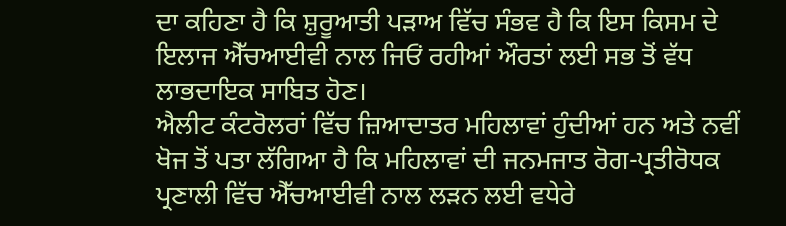ਦਾ ਕਹਿਣਾ ਹੈ ਕਿ ਸ਼ੁਰੂਆਤੀ ਪੜਾਅ ਵਿੱਚ ਸੰਭਵ ਹੈ ਕਿ ਇਸ ਕਿਸਮ ਦੇ ਇਲਾਜ ਐੱਚਆਈਵੀ ਨਾਲ ਜਿਓਂ ਰਹੀਆਂ ਔਰਤਾਂ ਲਈ ਸਭ ਤੋਂ ਵੱਧ ਲਾਭਦਾਇਕ ਸਾਬਿਤ ਹੋਣ।
ਐਲੀਟ ਕੰਟਰੋਲਰਾਂ ਵਿੱਚ ਜ਼ਿਆਦਾਤਰ ਮਹਿਲਾਵਾਂ ਹੁੰਦੀਆਂ ਹਨ ਅਤੇ ਨਵੀਂ ਖੋਜ ਤੋਂ ਪਤਾ ਲੱਗਿਆ ਹੈ ਕਿ ਮਹਿਲਾਵਾਂ ਦੀ ਜਨਮਜਾਤ ਰੋਗ-ਪ੍ਰਤੀਰੋਧਕ ਪ੍ਰਣਾਲੀ ਵਿੱਚ ਐੱਚਆਈਵੀ ਨਾਲ ਲੜਨ ਲਈ ਵਧੇਰੇ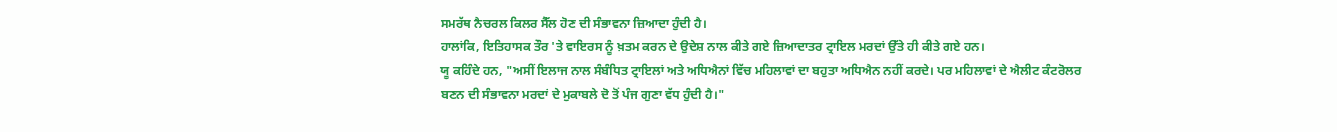ਸਮਰੱਥ ਨੈਚਰਲ ਕਿਲਰ ਸੈੱਲ ਹੋਣ ਦੀ ਸੰਭਾਵਨਾ ਜ਼ਿਆਦਾ ਹੁੰਦੀ ਹੈ।
ਹਾਲਾਂਕਿ, ਇਤਿਹਾਸਕ ਤੌਰ 'ਤੇ ਵਾਇਰਸ ਨੂੰ ਖ਼ਤਮ ਕਰਨ ਦੇ ਉਦੇਸ਼ ਨਾਲ ਕੀਤੇ ਗਏ ਜ਼ਿਆਦਾਤਰ ਟ੍ਰਾਇਲ ਮਰਦਾਂ ਉੱਤੇ ਹੀ ਕੀਤੇ ਗਏ ਹਨ।
ਯੂ ਕਹਿੰਦੇ ਹਨ, "ਅਸੀਂ ਇਲਾਜ ਨਾਲ ਸੰਬੰਧਿਤ ਟ੍ਰਾਇਲਾਂ ਅਤੇ ਅਧਿਐਨਾਂ ਵਿੱਚ ਮਹਿਲਾਵਾਂ ਦਾ ਬਹੁਤਾ ਅਧਿਐਨ ਨਹੀਂ ਕਰਦੇ। ਪਰ ਮਹਿਲਾਵਾਂ ਦੇ ਐਲੀਟ ਕੰਟਰੋਲਰ ਬਣਨ ਦੀ ਸੰਭਾਵਨਾ ਮਰਦਾਂ ਦੇ ਮੁਕਾਬਲੇ ਦੋ ਤੋਂ ਪੰਜ ਗੁਣਾ ਵੱਧ ਹੁੰਦੀ ਹੈ।"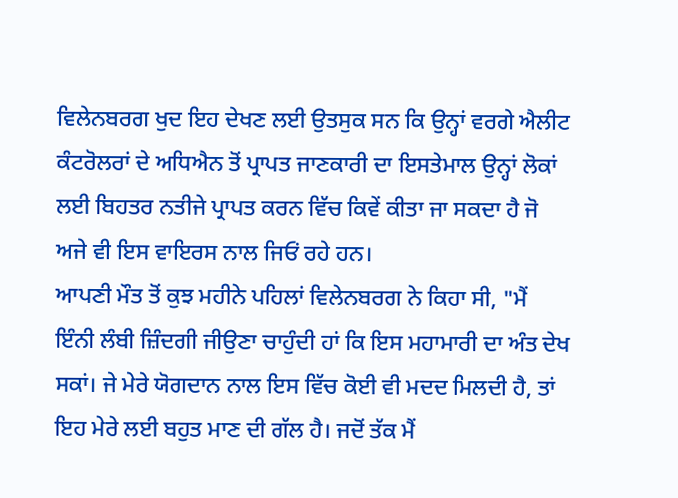ਵਿਲੇਨਬਰਗ ਖੁਦ ਇਹ ਦੇਖਣ ਲਈ ਉਤਸੁਕ ਸਨ ਕਿ ਉਨ੍ਹਾਂ ਵਰਗੇ ਐਲੀਟ ਕੰਟਰੋਲਰਾਂ ਦੇ ਅਧਿਐਨ ਤੋਂ ਪ੍ਰਾਪਤ ਜਾਣਕਾਰੀ ਦਾ ਇਸਤੇਮਾਲ ਉਨ੍ਹਾਂ ਲੋਕਾਂ ਲਈ ਬਿਹਤਰ ਨਤੀਜੇ ਪ੍ਰਾਪਤ ਕਰਨ ਵਿੱਚ ਕਿਵੇਂ ਕੀਤਾ ਜਾ ਸਕਦਾ ਹੈ ਜੋ ਅਜੇ ਵੀ ਇਸ ਵਾਇਰਸ ਨਾਲ ਜਿਓਂ ਰਹੇ ਹਨ।
ਆਪਣੀ ਮੌਤ ਤੋਂ ਕੁਝ ਮਹੀਨੇ ਪਹਿਲਾਂ ਵਿਲੇਨਬਰਗ ਨੇ ਕਿਹਾ ਸੀ, "ਮੈਂ ਇੰਨੀ ਲੰਬੀ ਜ਼ਿੰਦਗੀ ਜੀਉਣਾ ਚਾਹੁੰਦੀ ਹਾਂ ਕਿ ਇਸ ਮਹਾਮਾਰੀ ਦਾ ਅੰਤ ਦੇਖ ਸਕਾਂ। ਜੇ ਮੇਰੇ ਯੋਗਦਾਨ ਨਾਲ ਇਸ ਵਿੱਚ ਕੋਈ ਵੀ ਮਦਦ ਮਿਲਦੀ ਹੈ, ਤਾਂ ਇਹ ਮੇਰੇ ਲਈ ਬਹੁਤ ਮਾਣ ਦੀ ਗੱਲ ਹੈ। ਜਦੋਂ ਤੱਕ ਮੈਂ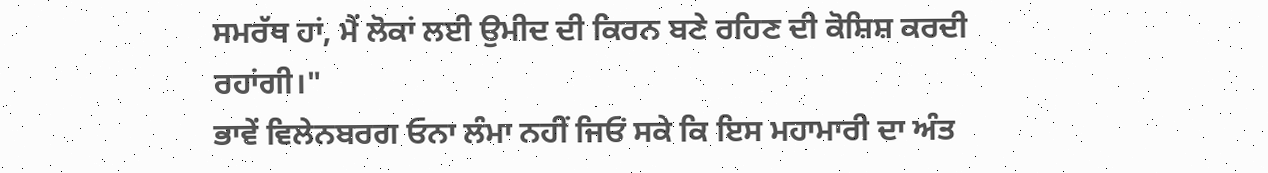ਸਮਰੱਥ ਹਾਂ, ਮੈਂ ਲੋਕਾਂ ਲਈ ਉਮੀਦ ਦੀ ਕਿਰਨ ਬਣੇ ਰਹਿਣ ਦੀ ਕੋਸ਼ਿਸ਼ ਕਰਦੀ ਰਹਾਂਗੀ।"
ਭਾਵੇਂ ਵਿਲੇਨਬਰਗ ਓਨਾ ਲੰਮਾ ਨਹੀਂ ਜਿਓਂ ਸਕੇ ਕਿ ਇਸ ਮਹਾਮਾਰੀ ਦਾ ਅੰਤ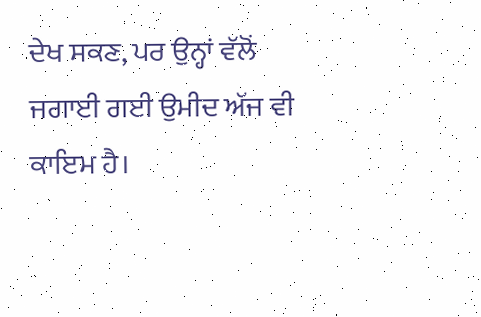ਦੇਖ ਸਕਣ, ਪਰ ਉਨ੍ਹਾਂ ਵੱਲੋਂ ਜਗਾਈ ਗਈ ਉਮੀਦ ਅੱਜ ਵੀ ਕਾਇਮ ਹੈ।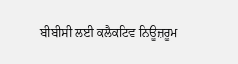ਬੀਬੀਸੀ ਲਈ ਕਲੈਕਟਿਵ ਨਿਊਜ਼ਰੂਮ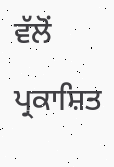ਵੱਲੋਂ ਪ੍ਰਕਾਸ਼ਿਤ